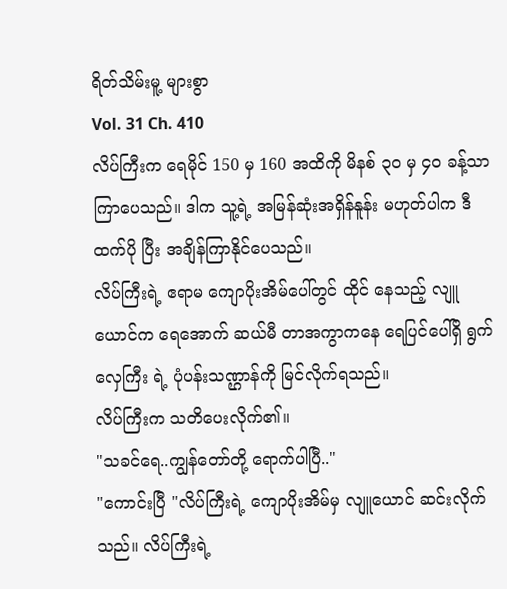ရိတ်သိမ်းမူ့ များစွာ
Vol. 31 Ch. 410
လိပ်ကြီးက ရေမိုင် 150 မှ 160 အထိကို မိနစ် ၃၀ မှ ၄၀ ခန့်သာ ကြာပေသည်။ ဒါက သူ့ရဲ့ အမြန်ဆုံးအရှိန်နူန်း မဟုတ်ပါက ဒီထက်ပို ပြီး အချိန်ကြာနိုင်ပေသည်။
လိပ်ကြီးရဲ့ ဧရာမ ကျောပိုးအိမ်ပေါ်တွင် ထိုင် နေသည့် လျူယောင်က ရေအောက် ဆယ်မီ တာအကွာကနေ ရေပြင်ပေါ်ရှိ ရွက်လှေကြီး ရဲ့ ပုံပန်းသဏ္ဌာန်ကို မြင်လိုက်ရသည်။
လိပ်ကြီးက သတိပေးလိုက်၏။
"သခင်ရေ..ကျွန်တော်တို့ ရောက်ပါပြီ.."
"ကောင်းပြီ "လိပ်ကြီးရဲ့ ကျောပိုးအိမ်မှ လျူယောင် ဆင်းလိုက်သည်။ လိပ်ကြီးရဲ့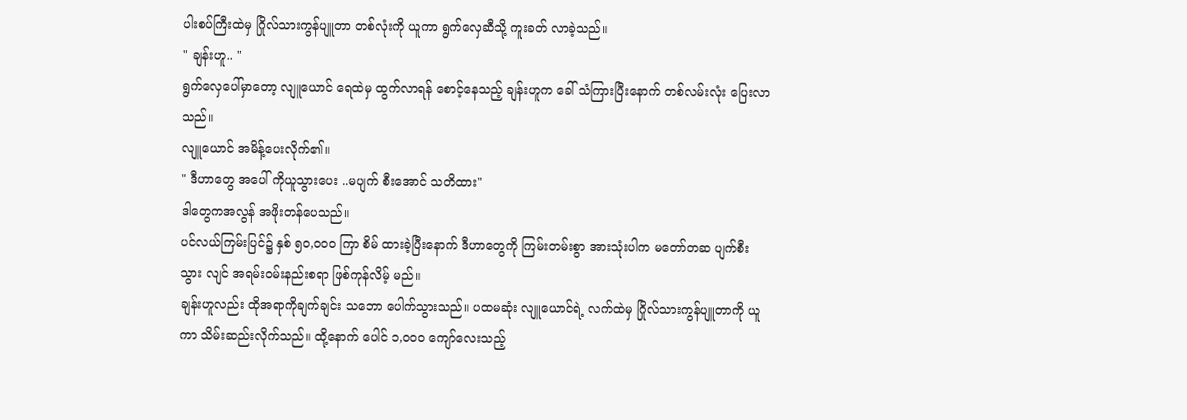ပါးစပ်ကြီးထဲမှ ဂြိုလ်သားကွန်ပျူတာ တစ်လုံးကို ယူကာ ရွက်လှေဆီသို့ ကူးခတ် လာခဲ့သည်။
" ချန်းဟူ.. "
ရွက်လှေပေါ်မှာတော့ လျူယောင် ရေထဲမှ ထွက်လာရန် စောင့်နေသည့် ချန်းဟူက ခေါ် သံကြားပြီးနောက် တစ်လမ်းလုံး ပြေးလာ သည်။
လျူယောင် အမိန့်ပေးလိုက်၏။
" ဒီဟာတွေ အပေါ် ကိုယူသွားပေး ..မပျက် စီးအောင် သတိထား"
ဒါတွေကအလွန် အဖိုးတန်ပေသည်။
ပင်လယ်ကြမ်းပြင်၌ နှစ် ၅၀,၀၀၀ ကြာ စိမ် ထားခဲ့ပြီးနောက် ဒီဟာတွေကို ကြမ်းတမ်းစွာ အားသုံးပါက မတော်တဆ ပျက်စီးသွား လျင် အရမ်းဝမ်းနည်းစရာ ဖြစ်ကုန်လိမ့် မည်။
ချန်းဟူလည်း ထိုအရာကိုချက်ချင်း သဘော ပေါက်သွားသည်။ ပထမဆုံး လျူယောင်ရဲ့ လက်ထဲမှ ဂြိုလ်သားကွန်ပျူတာကို ယူကာ သိမ်းဆည်းလိုက်သည်။ ထို့နောက် ပေါင် ၁,၀၀၀ ကျော်လေးသည့်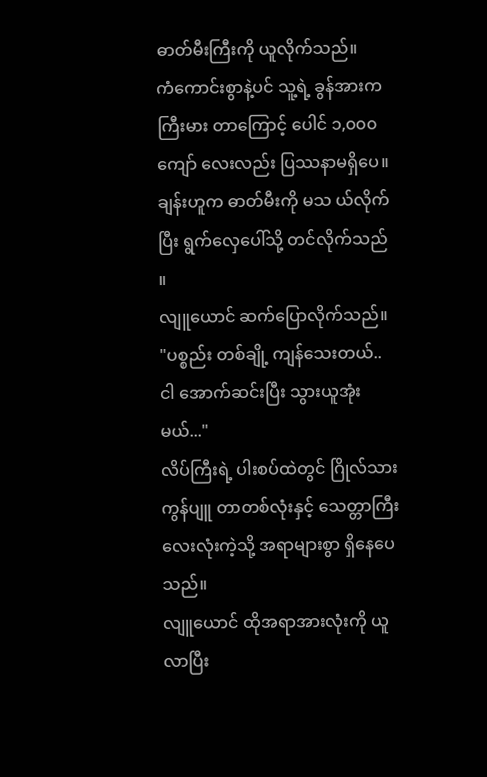ဓာတ်မီးကြီးကို ယူလိုက်သည်။
ကံကောင်းစွာနဲ့ပင် သူ့ရဲ့ ခွန်အားက ကြီးမား တာကြောင့် ပေါင် ၁,၀၀၀ ကျော် လေးလည်း ပြဿနာမရှိပေ။ ချန်းဟူက ဓာတ်မီးကို မသ ယ်လိုက်ပြီး ရွက်လှေပေါ်သို့ တင်လိုက်သည် ။
လျူယောင် ဆက်ပြောလိုက်သည်။
"ပစ္စည်း တစ်ချို့ ကျန်သေးတယ်.. ငါ အောက်ဆင်းပြီး သွားယူအုံးမယ်..."
လိပ်ကြီးရဲ့ ပါးစပ်ထဲတွင် ဂြိုလ်သားကွန်ပျူ တာတစ်လုံးနှင့် သေတ္တာကြီးလေးလုံးကဲ့သို့ အရာများစွာ ရှိနေပေသည်။
လျူယောင် ထိုအရာအားလုံးကို ယူလာပြီး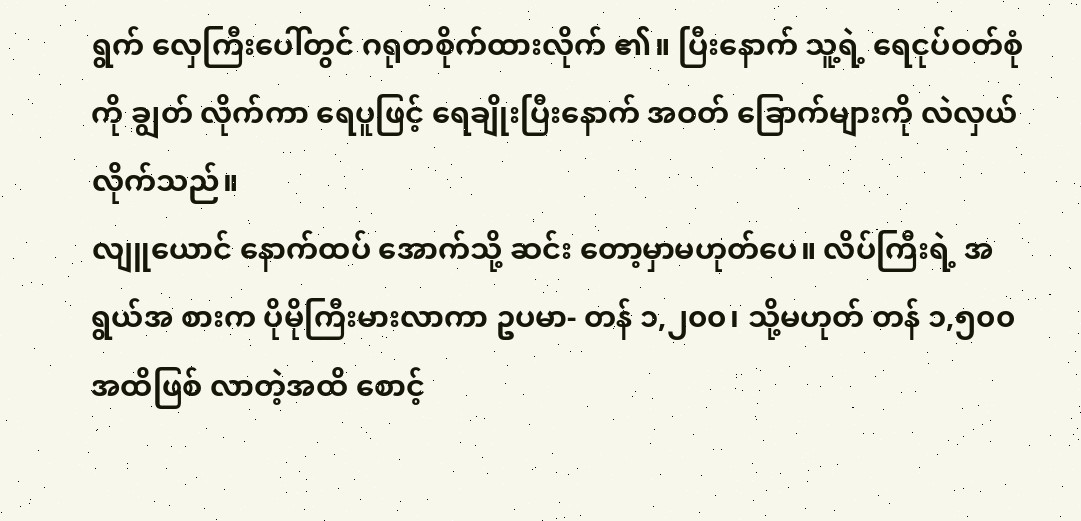ရွက် လှေကြီးပေါ်တွင် ဂရုတစိုက်ထားလိုက် ၏။ ပြီးနောက် သူ့ရဲ့ ရေငုပ်ဝတ်စုံကို ချွတ် လိုက်ကာ ရေပူဖြင့် ရေချိုးပြီးနောက် အဝတ် ခြောက်များကို လဲလှယ်လိုက်သည်။
လျူယောင် နောက်ထပ် အောက်သို့ ဆင်း တော့မှာမဟုတ်ပေ။ လိပ်ကြီးရဲ့ အရွယ်အ စားက ပိုမိုကြီးမားလာကာ ဥပမာ- တန် ၁,၂၀၀၊ သို့မဟုတ် တန် ၁,၅၀၀ အထိဖြစ် လာတဲ့အထိ စောင့်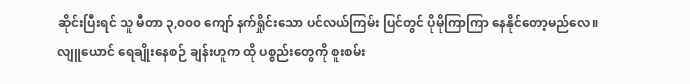ဆိုင်းပြီးရင် သူ မီတာ ၃,၀၀၀ ကျော် နက်ရှိုင်းသော ပင်လယ်ကြမ်း ပြင်တွင် ပိုမိုကြာကြာ နေနိုင်တော့မည်လေ။
လျူယောင် ရေချိုးနေစဉ် ချန်းဟူက ထို ပစ္စည်းတွေကို စူးစမ်း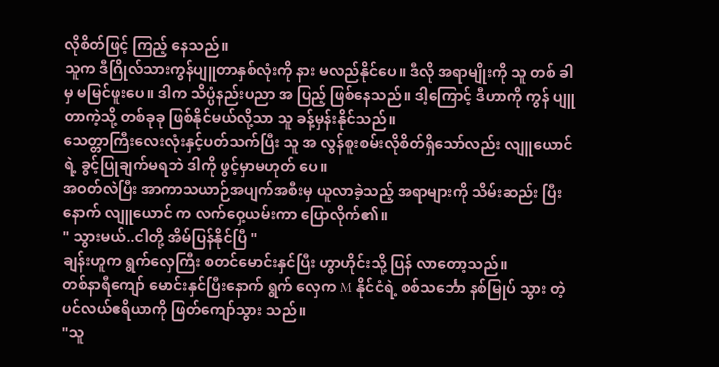လိုစိတ်ဖြင့် ကြည့် နေသည်။
သူက ဒီဂြိုလ်သားကွန်ပျူတာနှစ်လုံးကို နား မလည်နိုင်ပေ။ ဒီလို အရာမျိုးကို သူ တစ် ခါမှ မမြင်ဖူးပေ။ ဒါက သိပ္ပံနည်းပညာ အ ပြည့် ဖြစ်နေသည်။ ဒါ့ကြောင့် ဒီဟာကို ကွန် ပျူတာကဲ့သို့ တစ်ခုခု ဖြစ်နိုင်မယ်လို့သာ သူ ခန့်မှန်းနိုင်သည်။
သေတ္တာကြီးလေးလုံးနှင့်ပတ်သက်ပြီး သူ အ လွန်စူးစမ်းလိုစိတ်ရှိသော်လည်း လျူယောင် ရဲ့ ခွင့်ပြုချက်မရဘဲ ဒါကို ဖွင့်မှာမဟုတ် ပေ။
အဝတ်လဲပြီး အာကာသယာဉ်အပျက်အစီးမှ ယူလာခဲ့သည့် အရာများကို သိမ်းဆည်း ပြီး နောက် လျူယောင် က လက်ဝှေ့ယမ်းကာ ပြောလိုက်၏။
" သွားမယ်..ငါတို့ အိမ်ပြန်နိုင်ပြီ "
ချန်းဟူက ရွက်လှေကြီး စတင်မောင်းနှင်ပြီး ဟွာဟိုင်းသို့ ပြန် လာတော့သည်။
တစ်နာရီကျော် မောင်းနှင်ပြီးနောက် ရွက် လှေက M နိုင်ငံရဲ့ စစ်သင်္ဘော နစ်မြုပ် သွား တဲ့ ပင်လယ်ဧရိယာကို ဖြတ်ကျော်သွား သည်။
"သူ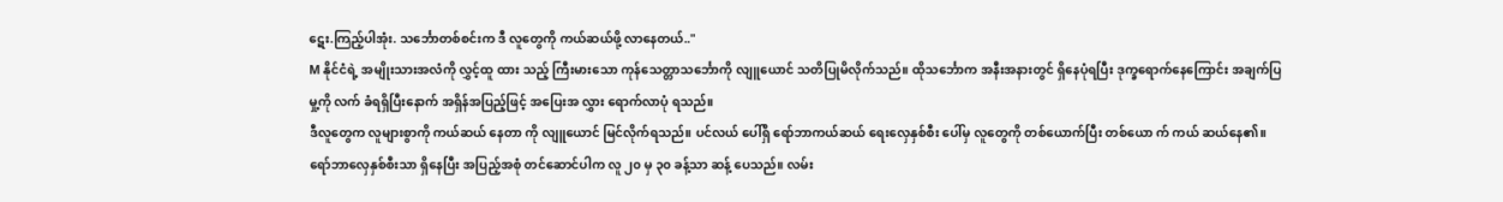ဋေး.ကြည့်ပါအုံး. သင်္ဘောတစ်စင်းက ဒီ လူတွေကို ကယ်ဆယ်ဖို့ လာနေတယ်.."
M နိုင်ငံရဲ့ အမျိုးသားအလံကို လွှင့်ထူ ထား သည့် ကြီးမားသော ကုန်သေတ္တာသင်္ဘောကို လျူယောင် သတိပြုမိလိုက်သည်။ ထိုသင်္ဘောက အနီးအနားတွင် ရှိနေပုံရပြီး ဒုက္ခရောက်နေကြောင်း အချက်ပြမှု့ကို လက် ခံရရှိပြီးနောက် အရှိန်အပြည့်ဖြင့် အပြေးအ လွှား ရောက်လာပုံ ရသည်။
ဒီလူတွေက လူများစွာကို ကယ်ဆယ် နေတာ ကို လျူယောင် မြင်လိုက်ရသည်။ ပင်လယ် ပေါ်ရှိ ရော်ဘာကယ်ဆယ် ရေးလှေနှစ်စီး ပေါ်မှ လူတွေကို တစ်ယောက်ပြီး တစ်ယော က် ကယ် ဆယ်နေ၏။
ရော်ဘာလှေနှစ်စီးသာ ရှိနေပြီး အပြည့်အစုံ တင်ဆောင်ပါက လူ ၂၀ မှ ၃၀ ခန့်သာ ဆန့် ပေသည်။ လမ်း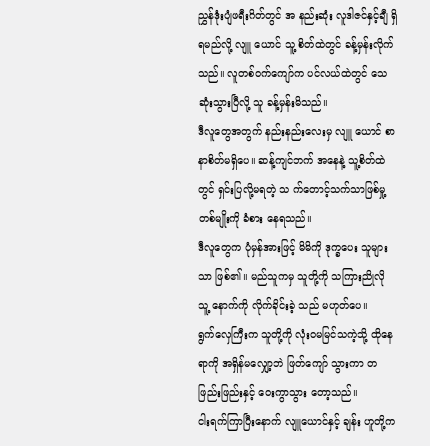ညွှန်ဒုံးပျံဖရီးဂိတ်တွင် အ နည်းဆုံး လူဒါဇင်နှင့်ချီ ရှိရမည်လို့ လျူ ယောင် သူ့ စိတ်ထဲတွင် ခန့်မှန်းလိုက်သည်။ လူတစ်ဝက်ကျော်က ပင်လယ်ထဲတွင် သေ ဆုံးသွားပြီလို့ သူ ခန့်မှန်းမိသည်။
ဒီလူတွေအတွက် နည်းနည်းလေးမှ လျူ ယောင် စာနာစိတ်မရှိပေ။ ဆန့်ကျင်ဘက် အနေနဲ့ သူ့စိတ်ထဲတွင် ရှင်းပြလို့မရတဲ့ သ က်တောင့်သက်သာဖြစ်မှု့တစ်မျိုးကို ခံစား နေရသည်။
ဒီလူတွေက ပုံမှန်အားဖြင့် မိမိကို ဒုက္ခပေး သူများ သာ ဖြစ်၏။ မည်သူကမှ သူတို့ကို သကြားညိုလို သူ့ နောက်ကို လိုက်ခိုင်းခဲ့ သည် မဟုတ်ပေ။
ရွက်လှေကြီးက သူတို့ကို လုံးဝမမြင်သကဲ့သို့ ထိုနေရာကို အရှိန်မလျှော့ဘဲ ဖြတ်ကျော် သွားကာ တဖြည်းဖြည်းနှင့် ဝေးကွာသွား တော့သည်။
ငါးရက်ကြာပြီးနောက် လျူယောင်နှင့် ချန်း ဟူတို့က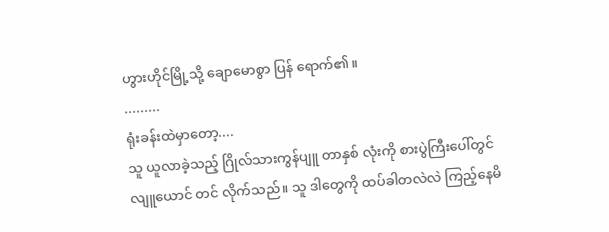ဟွားဟိုင်မြို့သို့ ချောမောစွာ ပြန် ရောက်၏။
.........
ရုံးခန်းထဲမှာတော့....
သူ ယူလာခဲ့သည့် ဂြိုလ်သားကွန်ပျူ တာနှစ် လုံးကို စားပွဲကြီးပေါ်တွင် လျူယောင် တင် လိုက်သည်။ သူ ဒါတွေကို ထပ်ခါတလဲလဲ ကြည့်နေမိ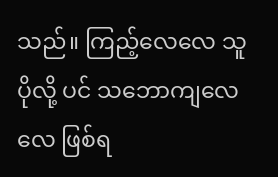သည်။ ကြည့်လေလေ သူ ပိုလို့ ပင် သဘောကျလေလေ ဖြစ်ရ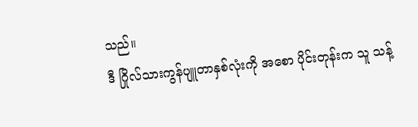သည်။
ဒီ ဂြိုလ်သားကွန်ပျူတာနှစ်လုံးကို အစော ပိုင်းတုန်းက သူ သန့်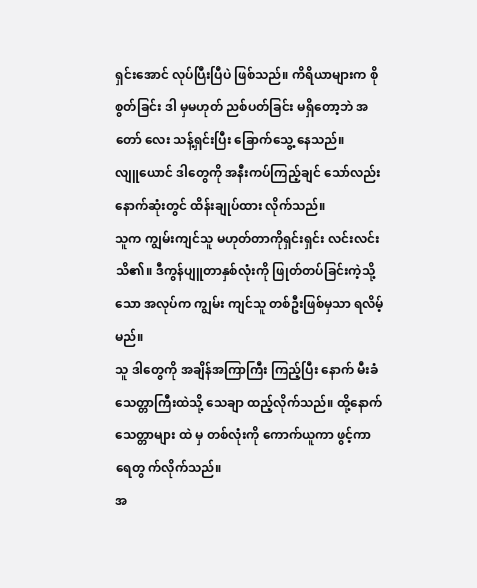ရှင်းအောင် လုပ်ပြီးပြီပဲ ဖြစ်သည်။ ကိရိယာများက စိုစွတ်ခြင်း ဒါ မှမဟုတ် ညစ်ပတ်ခြင်း မရှိတော့ဘဲ အတော် လေး သန့်ရှင်းပြီး ခြောက်သွေ့ နေသည်။
လျူယောင် ဒါတွေကို အနီးကပ်ကြည့်ချင် သော်လည်း နောက်ဆုံးတွင် ထိန်းချုပ်ထား လိုက်သည်။
သူက ကျွမ်းကျင်သူ မဟုတ်တာကိုရှင်းရှင်း လင်းလင်း သိ၏။ ဒီကွန်ပျူတာနှစ်လုံးကို ဖြုတ်တပ်ခြင်းကဲ့သို့သော အလုပ်က ကျွမ်း ကျင်သူ တစ်ဦးဖြစ်မှသာ ရလိမ့်မည်။
သူ ဒါတွေကို အချိန်အကြာကြီး ကြည့်ပြီး နောက် မီးခံသေတ္တာကြီးထဲသို့ သေချာ ထည့်လိုက်သည်။ ထို့နောက် သေတ္တာများ ထဲ မှ တစ်လုံးကို ကောက်ယူကာ ဖွင့်ကာ ရေတွ က်လိုက်သည်။
အ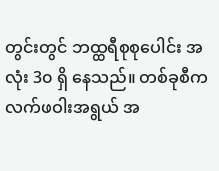တွင်းတွင် ဘထ္ထရီစုစုပေါင်း အလုံး 3၀ ရှိ နေသည်။ တစ်ခုစီက လက်ဖဝါးအရွယ် အ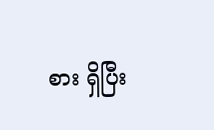စား ရှိပြီး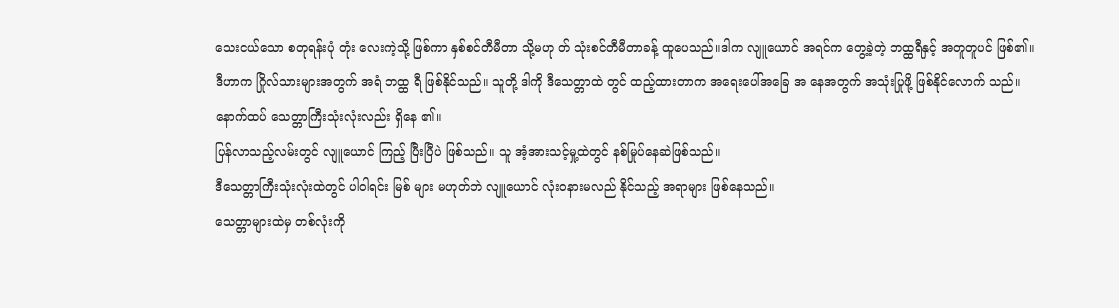သေးငယ်သော စတုရန်းပုံ တုံး လေးကဲ့သို့ ဖြစ်ကာ နှစ်စင်တီမီတာ သို့မဟု တ် သုံးစင်တီမီတာခန့် ထူပေသည်။ဒါက လျူယောင် အရင်က တွေ့ခဲ့တဲ့ ဘထ္ထရီနှင့် အတူတူပင် ဖြစ်၏။
ဒီဟာက ဂြိုလ်သားများအတွက် အရံ ဘထ္ထ ရီ ဖြစ်နိုင်သည်။ သူတို့ ဒါကို ဒီသေတ္တာထဲ တွင် ထည့်ထားတာက အရေးပေါ်အခြေ အ နေအတွက် အသုံးပြုဖို့ ဖြစ်နိုင်လောက် သည်။
နောက်ထပ် သေတ္တာကြီးသုံးလုံးလည်း ရှိနေ ၏။
ပြန်လာသည့်လမ်းတွင် လျူယောင် ကြည့် ပြီးပြီပဲ ဖြစ်သည်။ သူ အံ့အားသင့်မှု့ထဲတွင် နစ်မြုပ်နေဆဲဖြစ်သည်။
ဒီသေတ္တာကြီးသုံးလုံးထဲတွင် ပါဝါရင်း မြစ် များ မဟုတ်ဘဲ လျူယောင် လုံးဝနားမလည် နိုင်သည့် အရာများ ဖြစ်နေသည်။
သေတ္တာများထဲမှ တစ်လုံးကို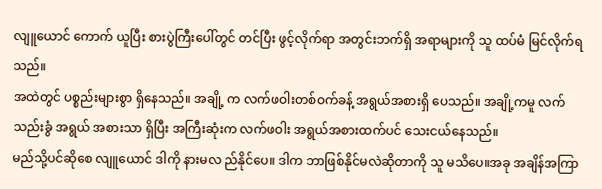လျူယောင် ကောက် ယူပြီး စားပွဲကြီးပေါ်တွင် တင်ပြီး ဖွင့်လိုက်ရာ အတွင်းဘက်ရှိ အရာများကို သူ ထပ်မံ မြင်လိုက်ရသည်။
အထဲတွင် ပစ္စည်းများစွာ ရှိနေသည်။ အချို့ က လက်ဖဝါးတစ်ဝက်ခန့် အရွယ်အစားရှိ ပေသည်။ အချို့ကမူ လက်သည်းခွံ အရွယ် အစားသာ ရှိပြီး အကြီးဆုံးက လက်ဖဝါး အရွယ်အစားထက်ပင် သေးငယ်နေသည်။
မည်သို့ပင်ဆိုစေ လျူယောင် ဒါကို နားမလ ည်နိုင်ပေ။ ဒါက ဘာဖြစ်နိုင်မလဲဆိုတာကို သူ မသိပေ။အခု အချိန်အကြာ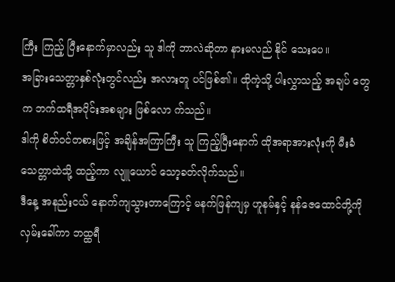ကြီး ကြည့် ပြီးနောက်မှာလည်း သူ ဒါကို ဘာလဲဆိုတာ နားမလည် နိုင် သေးပေ။
အခြားသေတ္တာနှစ်လုံးတွင်လည်း အလားတူ ပင်ဖြစ်၏။ ထိုကဲ့သို့ ပါးလွှာသည့် အချပ် တွေက ဘက်ထရီအပိုင်းအစများ ဖြစ်လော က်သည်။
ဒါကို စိတ်ဝင်တစားဖြင့် အချိန်အကြာကြီး သူ ကြည့်ပြီးနောက် ထိုအရာအားလုံးကို မီးခံသေတ္တာထဲသို့ ထည့်ကာ လျူယောင် သော့ခတ်လိုက်သည်။
ဒီနေ့ အနည်းငယ် နောက်ကျသွားတာကြောင့် မနက်ဖြန်ကျမှ ဟူနမ်နှင့် နန်ဇေထောင်တို့ကို လှမ်းခေါ်ကာ ဘထ္ထရီ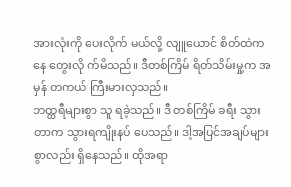အားလုံးကို ပေးလိုက် မယ်လို့ လျူယောင် စိတ်ထဲကနေ တွေးလို က်မိသည်။ ဒီတစ်ကြိမ် ရိတ်သိမ်းမှု့က အမှန် တကယ် ကြီးမားလှသည်။
ဘထ္ထရီများစွာ သူ ရခဲ့သည်။ ဒီ တစ်ကြိမ် ခရီး သွားတာက သွားရကျိုးနပ် ပေသည်။ ဒါ့အပြင်အချပ်များစွာလည်း ရှိနေသည်။ ထိုအရာ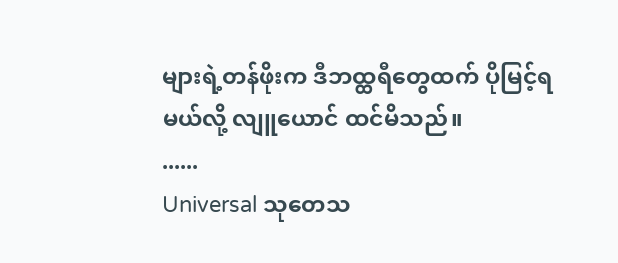များရဲ့တန်ဖိုးက ဒီဘထ္ထရီတွေထက် ပိုမြင့်ရမယ်လို့ လျူယောင် ထင်မိသည်။
......
Universal သုတေသ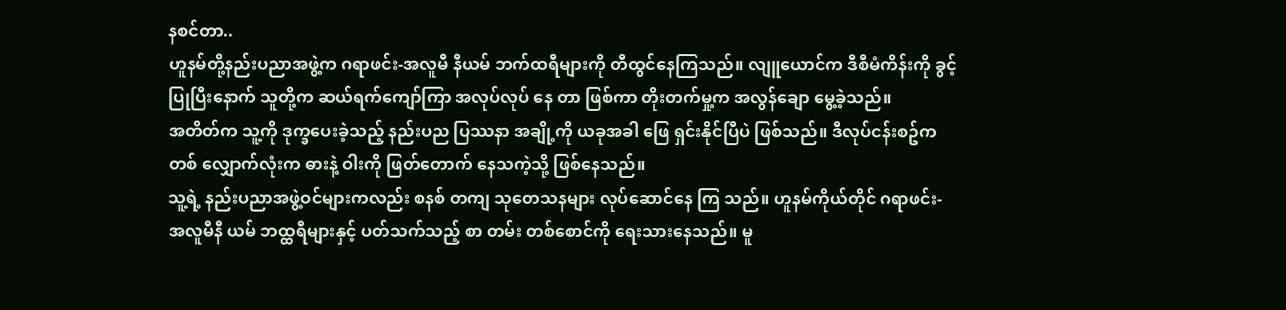နစင်တာ..
ဟူနမ်တို့နည်းပညာအဖွဲ့က ဂရာဖင်း-အလူမီ နီယမ် ဘက်ထရီများကို တီထွင်နေကြသည်။ လျူယောင်က ဒီစီမံကိန်းကို ခွင့်ပြုပြီးနောက် သူတို့က ဆယ်ရက်ကျော်ကြာ အလုပ်လုပ် နေ တာ ဖြစ်ကာ တိုးတက်မှု့က အလွန်ချော မွေ့ခဲ့သည်။
အတိတ်က သူ့ကို ဒုက္ခပေးခဲ့သည့် နည်းပည ပြဿနာ အချို့ကို ယခုအခါ ဖြေ ရှင်းနိုင်ပြီပဲ ဖြစ်သည်။ ဒီလုပ်ငန်းစဥ်က တစ် လျှောက်လုံးက ဓားနဲ့ ဝါးကို ဖြတ်တောက် နေသကဲ့သို့ ဖြစ်နေသည်။
သူ့ရဲ့ နည်းပညာအဖွဲ့ဝင်များကလည်း စနစ် တကျ သုတေသနများ လုပ်ဆောင်နေ ကြ သည်။ ဟူနမ်ကိုယ်တိုင် ဂရာဖင်း-အလူမီနီ ယမ် ဘထ္ထရီများနှင့် ပတ်သက်သည့် စာ တမ်း တစ်စောင်ကို ရေးသားနေသည်။ မူ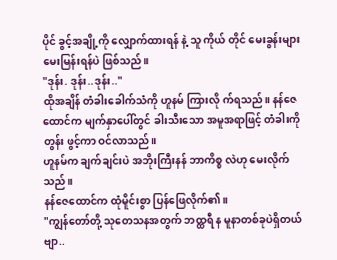ပိုင် ခွင့်အချို့ကို လျှောက်ထားရန် နဲ့ သူ ကိုယ် တိုင် မေးခွန်းများ မေးမြန်းရန်ပဲ ဖြစ်သည်။
"ဒုန်း. ဒုန်း..ဒုန်း.."
ထိုအချိန် တံခါးခေါက်သံကို ဟူနမ် ကြားလို က်ရသည်။ နန်ဇေထောင်က မျက်နှာပေါ်တွင် ခါးသီးသော အမူအရာဖြင့် တံခါးကို တွန်း ဖွင့်ကာ ဝင်လာသည်။
ဟူနမ်က ချက်ချင်းပဲ အဘိုးကြီးနန် ဘာကိစ္စ လဲဟု မေးလိုက်သည်။
နန်ဇေထောင်က ထုံမိူင်းစွာ ပြန်ဖြေလိုက်၏။
"ကျွန်တော်တို့ သုတေသနအတွက် ဘထ္ထရီ န မူနာတစ်ခုပဲရှိတယ်ဗျာ..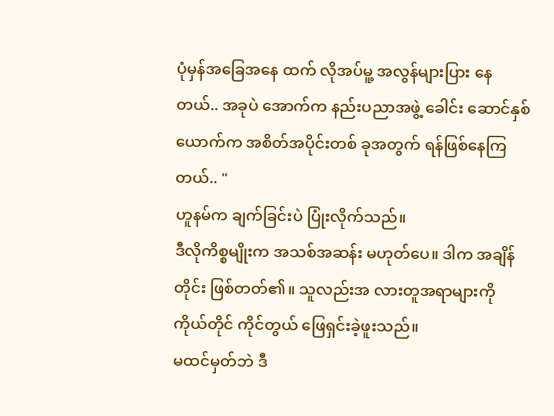ပုံမှန်အခြေအနေ ထက် လိုအပ်မူ့ အလွန်များပြား နေတယ်.. အခုပဲ အောက်က နည်းပညာအဖွဲ့ ခေါင်း ဆောင်နှစ်ယောက်က အစိတ်အပိုင်းတစ် ခုအတွက် ရန်ဖြစ်နေကြတယ်.. "
ဟူနမ်က ချက်ခြင်းပဲ ပြုံးလိုက်သည်။
ဒီလိုကိစ္စမျိုးက အသစ်အဆန်း မဟုတ်ပေ။ ဒါက အချိန်တိုင်း ဖြစ်တတ်၏။ သူလည်းအ လားတူအရာများကို ကိုယ်တိုင် ကိုင်တွယ် ဖြေရှင်းခဲ့ဖူးသည်။
မထင်မှတ်ဘဲ ဒီ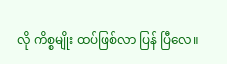လို ကိစ္စမျိုး ထပ်ဖြစ်လာ ပြန် ပြီလေ။